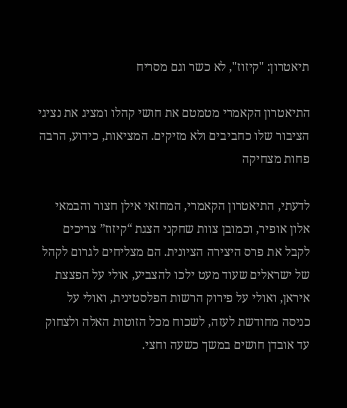תיאטרון: "קיזוז", לא כשר וגם מסריח

התיאטרון הקאמרי מטמטם את חושי קהלו ומציג את נציגי הציבור שלו כחביבים ולא מזיקים. המציאות, כידוע, הרבה פחות מצחיקה

לדעתי, התיאטרון הקאמרי, המחזאי אילן חצור והבמאי אלון אופיר, וכמובן צוות שחקני הצגת “קיזוז” צריכים לקבל את פרס היצירה הציונית. הם מצליחים לגרום לקהל של ישראלים שעוד מעט ילכו להצביע, אולי על הפצצת איראן, ואולי על פירוק הרשות הפלסטינית, ואולי על כניסה מחודשת לעזה, לשכוח מכל הזוטות האלה ולצחוק עד אובדן חושים במשך כשעה וחצי.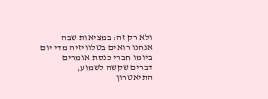ולא רק זה: במציאות שבה אנחנו רואים בטלוויזיה מדי יום ביומו חברי כנסת אומרים דברים שקשה לשמוע, התיאטרון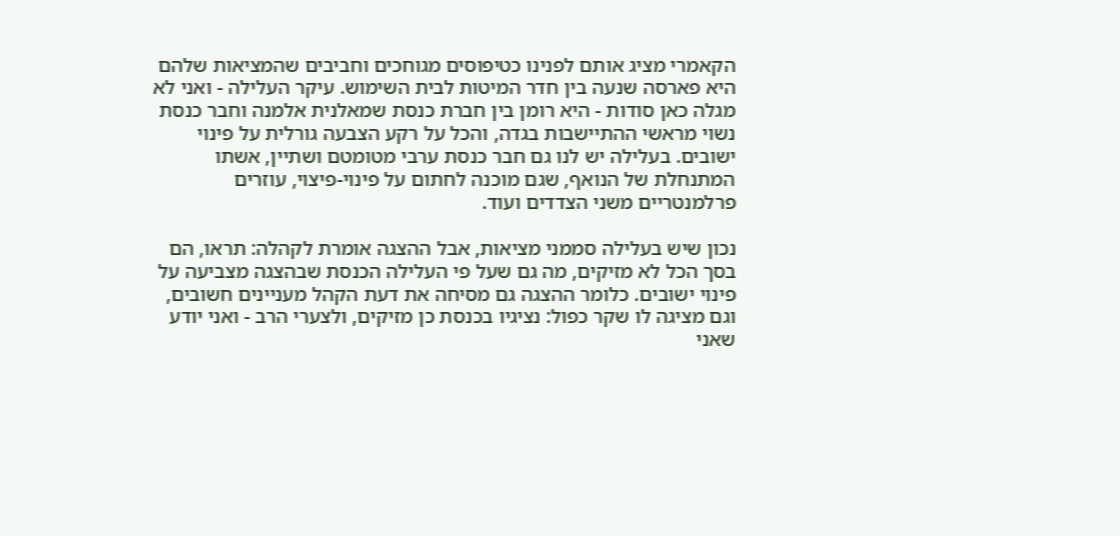הקאמרי מציג אותם לפנינו כטיפוסים מגוחכים וחביבים שהמציאות שלהם היא פארסה שנעה בין חדר המיטות לבית השימוש. עיקר העלילה - ואני לא מגלה כאן סודות - היא רומן בין חברת כנסת שמאלנית אלמנה וחבר כנסת נשוי מראשי ההתיישבות בגדה, והכל על רקע הצבעה גורלית על פינוי ישובים. בעלילה יש לנו גם חבר כנסת ערבי מטומטם ושתיין, אשתו המתנחלת של הנואף, שגם מוכנה לחתום על פינוי-פיצוי, עוזרים פרלמנטריים משני הצדדים ועוד.

נכון שיש בעלילה סממני מציאות, אבל ההצגה אומרת לקהלה: תראו, הם בסך הכל לא מזיקים, מה גם שעל פי העלילה הכנסת שבהצגה מצביעה על פינוי ישובים. כלומר ההצגה גם מסיחה את דעת הקהל מעניינים חשובים, וגם מציגה לו שקר כפול: נציגיו בכנסת כן מזיקים, ולצערי הרב - ואני יודע שאני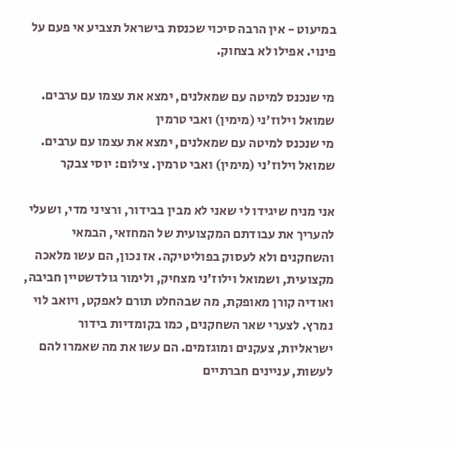במיעוט - אין הרבה סיכוי שכנסת בישראל תצביע אי פעם על פינוי. אפילו לא בצחוק.

מי שנכנס למיטה עם שמאלנים, ימצא את עצמו עם ערבים. שמואל וילוז'ני (מימין) ואבי טרמין
מי שנכנס למיטה עם שמאלנים, ימצא את עצמו עם ערבים. שמואל וילוז'ני (מימין) ואבי טרמין. צילום: יוסי צבקר

אני מניח שיגידו לי שאני לא מבין בבידור, ורציני מדי, ושעלי להעריך את עבודתם המקצועית של המחזאי, הבמאי והשחקנים ולא לעסוק בפוליטיקה. אז נכון, הם עשו מלאכה מקצועית, ושמואל וילוז’ני מצחיק, ולימור גולדשטיין חביבה, ואודיה קורן מאופקת, מה שבהחלט תורם לאפקט, ויואב לוי נמרץ. לצערי שאר השחקנים, כמו בקומדיות בידור ישראליות, צעקנים ומוגזמים. הם עשו את מה שאמרו להם לעשות, עניינים חברתיים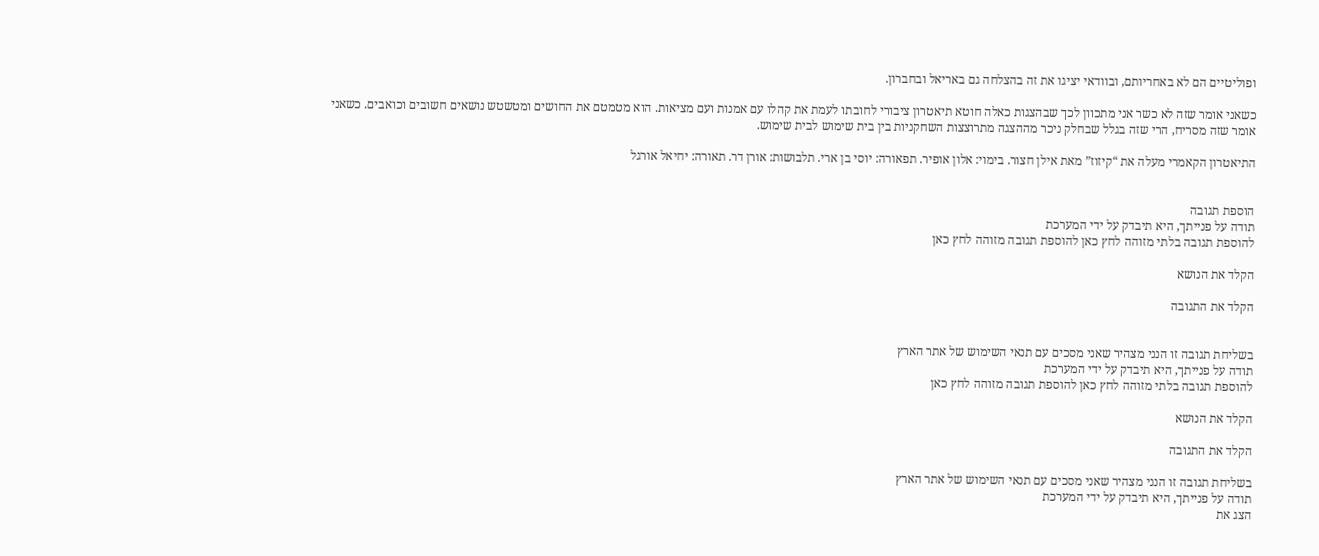ופוליטיים הם לא באחריותם, ובוודאי יציגו את זה בהצלחה גם באריאל ובחברון.

כשאני אומר שזה לא כשר אני מתכוון לכך שבהצגות כאלה חוטא תיאטרון ציבורי לחובתו לעמת את קהלו עם אמנות ועם מציאות. הוא מטמטם את החושים ומטשטש נושאים חשובים וכואבים. כשאני אומר שזה מסריח, הרי שזה בגלל שבחלק ניכר מההצגה מתרוצצות השחקניות בין בית שימוש לבית שימוש.

התיאטרון הקאמרי מעלה את “קיזוז” מאת אילן חצור. בימוי: אלון אופיר. תפאורה: יוסי בן ארי. תלבושות: אורן דר. תאורה: יחיאל אורגל


הוספת תגובה
תודה על פנייתך, היא תיבדק על ידי המערכת
להוספת תגובה בלתי מזוהה לחץ כאן להוספת תגובה מזוהה לחץ כאן

הקלד את הנושא

הקלד את התגובה


בשליחת תגובה זו הנני מצהיר שאני מסכים עם תנאי השימוש של אתר הארץ
תודה על פנייתך, היא תיבדק על ידי המערכת
להוספת תגובה בלתי מזוהה לחץ כאן להוספת תגובה מזוהה לחץ כאן

הקלד את הנושא

הקלד את התגובה

בשליחת תגובה זו הנני מצהיר שאני מסכים עם תנאי השימוש של אתר הארץ
תודה על פנייתך, היא תיבדק על ידי המערכת
הצג את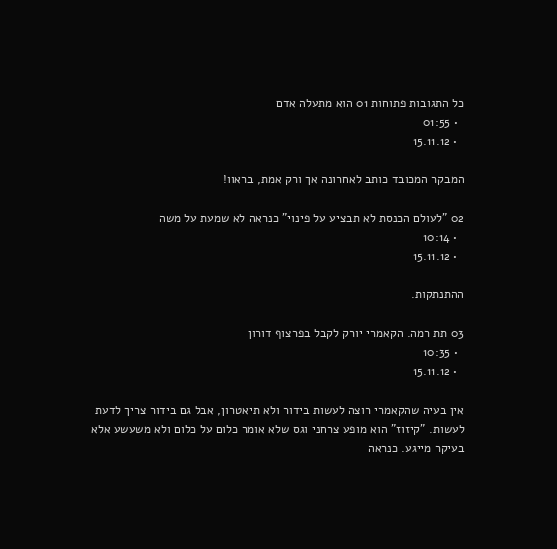כל התגובות פתוחות 01 הוא מתעלה אדם
  • 01:55
  • 15.11.12

המבקר המכובד כותב לאחרונה אך ורק אמת, בראוו!

02 "לעולם הכנסת לא תבציע על פינוי" כנראה לא שמעת על משה
  • 10:14
  • 15.11.12

ההתנתקות.

03 תת רמה. הקאמרי יורק לקבל בפרצוף דורון
  • 10:35
  • 15.11.12

אין בעיה שהקאמרי רוצה לעשות בידור ולא תיאטרון, אבל גם בידור צריך לדעת לעשות. "קיזוז" הוא מופע צרחני וגס שלא אומר כלום על כלום ולא משעשע אלא בעיקר מייגע. כנראה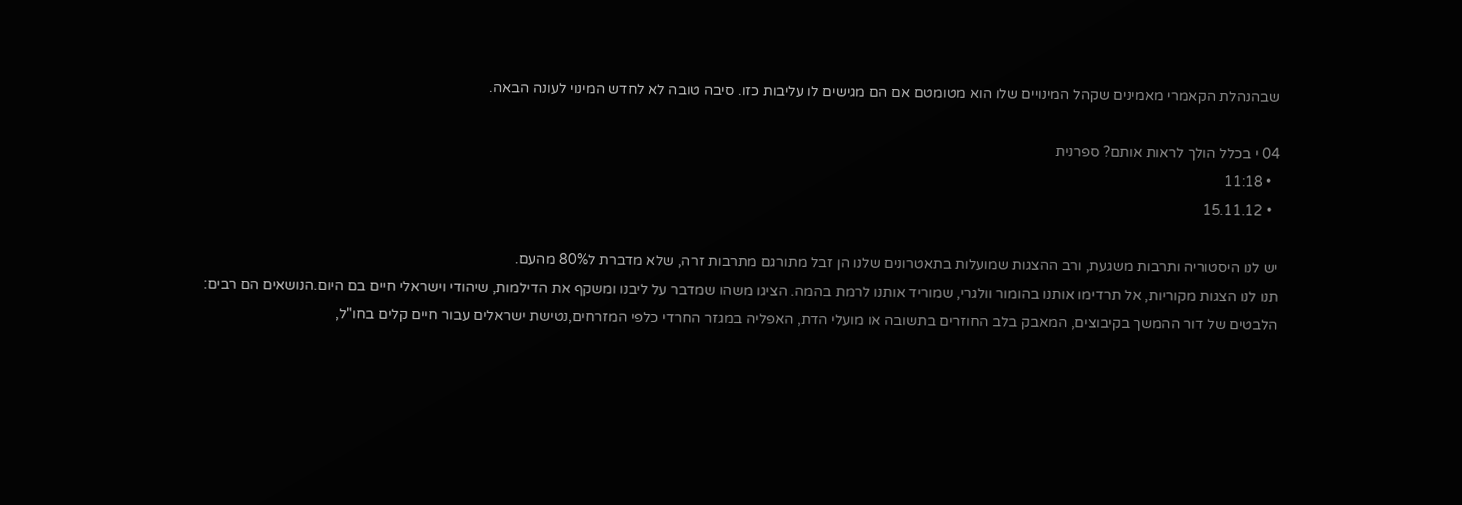שבהנהלת הקאמרי מאמינים שקהל המינויים שלו הוא מטומטם אם הם מגישים לו עליבות כזו. סיבה טובה לא לחדש המינוי לעונה הבאה.

04 י בכלל הולך לראות אותם? ספרנית
  • 11:18
  • 15.11.12

יש לנו היסטוריה ותרבות משגעת, ורב ההצגות שמועלות בתאטרונים שלנו הן זבל מתורגם מתרבות זרה, שלא מדברת ל80% מהעם.
תנו לנו הצגות מקוריות, אל תרדימו אותנו בהומור וולגרי, שמוריד אותנו לרמת בהמה. הציגו משהו שמדבר על ליבנו ומשקף את הדילמות, שיהודי וישראלי חיים בם היום.הנושאים הם רבים:
הלבטים של דור ההמשך בקיבוצים, המאבק בלב החוזרים בתשובה או מועלי הדת, האפליה במגזר החרדי כלפי המזרחים,נטישת ישראלים עבור חיים קלים בחו"ל,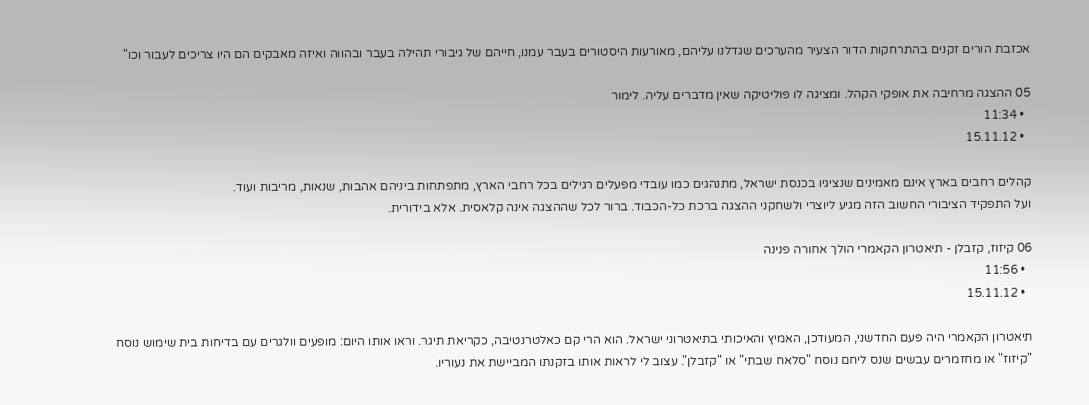אכזבת הורים זקנים בהתרחקות הדור הצעיר מהערכים שגדלנו עליהם, מאורעות היסטורים בעבר עמנו, חייהם של גיבורי תהילה בעבר ובהווה ואיזה מאבקים הם היו צריכים לעבור וכו"

05 ההצגה מרחיבה את אופקי הקהל. ומציגה לו פוליטיקה שאין מדברים עליה. לימור
  • 11:34
  • 15.11.12

קהלים רחבים בארץ אינם מאמינים שנציגיו בכנסת ישראל, מתנהגים כמו עובדי מפעלים רגילים בכל רחבי הארץ, מתפתחות ביניהם אהבות, שנאות, מריבות ועוד.
ועל התפקיד הציבורי החשוב הזה מגיע ליוצרי ולשחקני ההצגה ברכת כל-הכבוד. ברור לכל שההצגה אינה קלאסית. אלא בידורית.

06 קיזוז, קזבלן - תיאטרון הקאמרי הולך אחורה פנינה
  • 11:56
  • 15.11.12

תיאטרון הקאמרי היה פעם החדשני, המעודכן, האמיץ והאיכותי בתיאטרוני ישראל. הוא הרי קם כאלטרנטיבה, כקריאת תיגר. וראו אותו היום: מופעים וולגרים עם בדיחות בית שימוש נוסח "קיזוז" או מחזמרים עבשים שנס ליחם נוסח "סלאח שבתי" או "קזבלן". עצוב לי לראות אותו בזקנתו המביישת את נעוריו.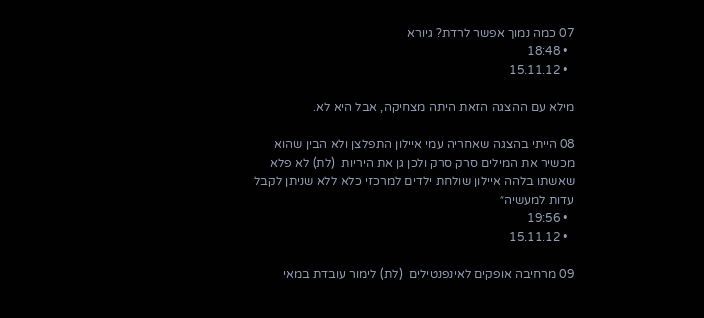07 כמה נמוך אפשר לרדת? גיורא
  • 18:48
  • 15.11.12

מילא עם ההצגה הזאת היתה מצחיקה, אבל היא לא.

08 הייתי בהצגה שאחריה עמי איילון התפלצן ולא הבין שהוא מכשיר את המילים סרק סרק ולכן גן את היריות  (לת) לא פלא שאשתו בלהה איילון שולחת ילדים למרכזי כלא ללא שניתן לקבל עדות למעשיה״
  • 19:56
  • 15.11.12

09 מרחיבה אופקים לאינפנטילים  (לת) לימור עובדת במאי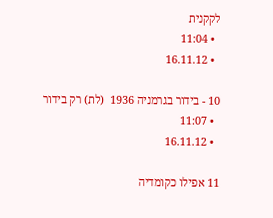לקקנית
  • 11:04
  • 16.11.12

10 - בידור בגרמניה 1936  (לת) רק בידור
  • 11:07
  • 16.11.12

11 אפילו כקומדיה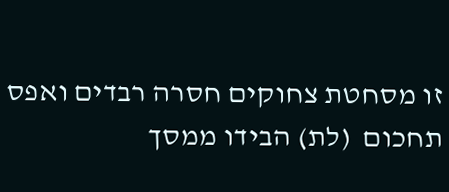זו מסחטת צחוקים חסרה רבדים ואפס תחכום  (לת) הבידו ממסך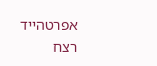אפרטהייד רצח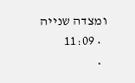ומצדה שנייה
  • 11:09
  •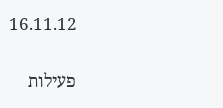16.11.12

פעילות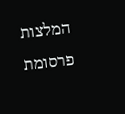המלצות
פרסומת